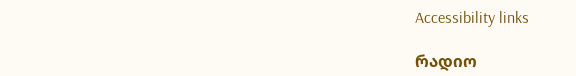Accessibility links

რადიო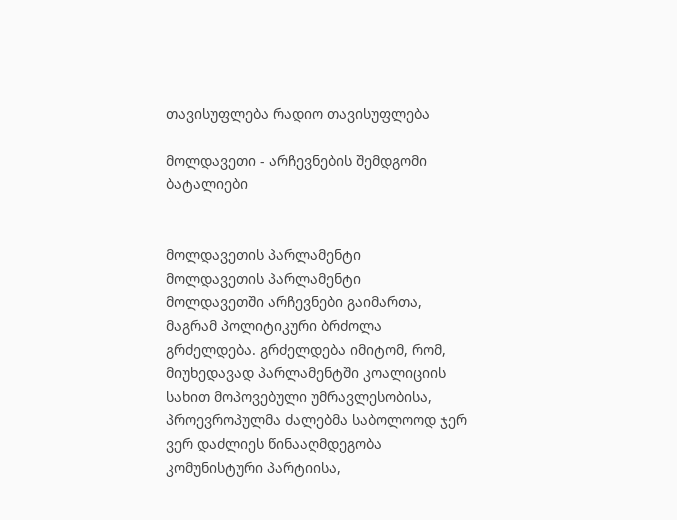თავისუფლება რადიო თავისუფლება

მოლდავეთი - არჩევნების შემდგომი ბატალიები


მოლდავეთის პარლამენტი
მოლდავეთის პარლამენტი
მოლდავეთში არჩევნები გაიმართა, მაგრამ პოლიტიკური ბრძოლა გრძელდება. გრძელდება იმიტომ, რომ, მიუხედავად პარლამენტში კოალიციის სახით მოპოვებული უმრავლესობისა, პროევროპულმა ძალებმა საბოლოოდ ჯერ ვერ დაძლიეს წინააღმდეგობა კომუნისტური პარტიისა,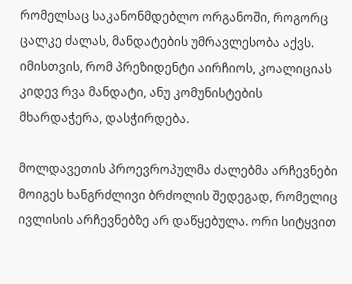რომელსაც საკანონმდებლო ორგანოში, როგორც ცალკე ძალას, მანდატების უმრავლესობა აქვს. იმისთვის, რომ პრეზიდენტი აირჩიოს, კოალიციას კიდევ რვა მანდატი, ანუ კომუნისტების მხარდაჭერა, დასჭირდება.

მოლდავეთის პროევროპულმა ძალებმა არჩევნები მოიგეს ხანგრძლივი ბრძოლის შედეგად, რომელიც ივლისის არჩევნებზე არ დაწყებულა. ორი სიტყვით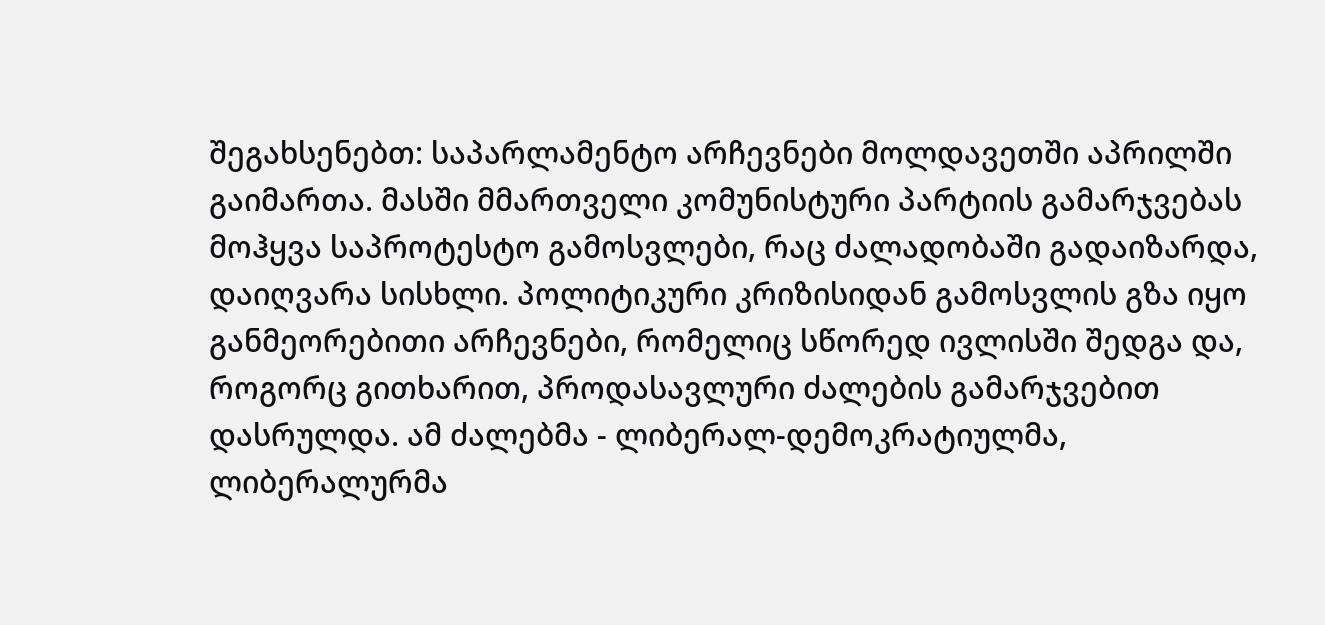შეგახსენებთ: საპარლამენტო არჩევნები მოლდავეთში აპრილში გაიმართა. მასში მმართველი კომუნისტური პარტიის გამარჯვებას მოჰყვა საპროტესტო გამოსვლები, რაც ძალადობაში გადაიზარდა, დაიღვარა სისხლი. პოლიტიკური კრიზისიდან გამოსვლის გზა იყო განმეორებითი არჩევნები, რომელიც სწორედ ივლისში შედგა და, როგორც გითხარით, პროდასავლური ძალების გამარჯვებით დასრულდა. ამ ძალებმა - ლიბერალ-დემოკრატიულმა, ლიბერალურმა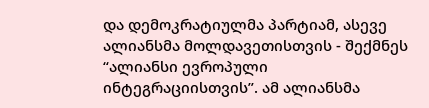და დემოკრატიულმა პარტიამ, ასევე ალიანსმა მოლდავეთისთვის - შექმნეს “ალიანსი ევროპული ინტეგრაციისთვის”. ამ ალიანსმა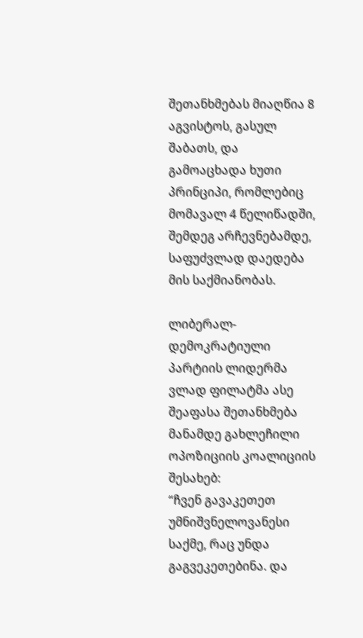შეთანხმებას მიაღწია 8 აგვისტოს, გასულ შაბათს, და გამოაცხადა ხუთი პრინციპი, რომლებიც მომავალ 4 წელიწადში, შემდეგ არჩევნებამდე, საფუძვლად დაედება მის საქმიანობას.

ლიბერალ-დემოკრატიული პარტიის ლიდერმა ვლად ფილატმა ასე შეაფასა შეთანხმება მანამდე გახლეჩილი ოპოზიციის კოალიციის შესახებ:
“ჩვენ გავაკეთეთ უმნიშვნელოვანესი საქმე, რაც უნდა გაგვეკეთებინა. და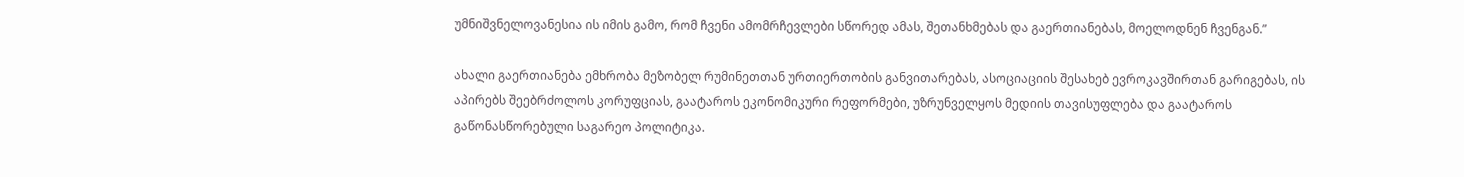უმნიშვნელოვანესია ის იმის გამო, რომ ჩვენი ამომრჩევლები სწორედ ამას, შეთანხმებას და გაერთიანებას, მოელოდნენ ჩვენგან.”

ახალი გაერთიანება ემხრობა მეზობელ რუმინეთთან ურთიერთობის განვითარებას, ასოციაციის შესახებ ევროკავშირთან გარიგებას, ის აპირებს შეებრძოლოს კორუფციას, გაატაროს ეკონომიკური რეფორმები, უზრუნველყოს მედიის თავისუფლება და გაატაროს გაწონასწორებული საგარეო პოლიტიკა.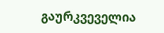გაურკვეველია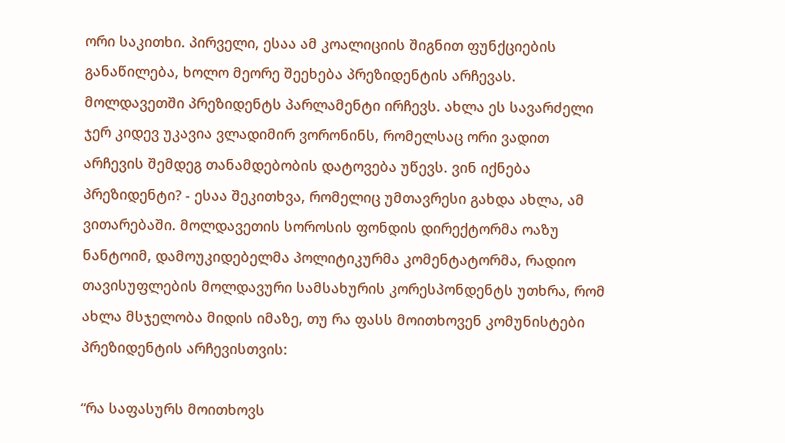ორი საკითხი. პირველი, ესაა ამ კოალიციის შიგნით ფუნქციების განაწილება, ხოლო მეორე შეეხება პრეზიდენტის არჩევას. მოლდავეთში პრეზიდენტს პარლამენტი ირჩევს. ახლა ეს სავარძელი ჯერ კიდევ უკავია ვლადიმირ ვორონინს, რომელსაც ორი ვადით არჩევის შემდეგ თანამდებობის დატოვება უწევს. ვინ იქნება პრეზიდენტი? - ესაა შეკითხვა, რომელიც უმთავრესი გახდა ახლა, ამ ვითარებაში. მოლდავეთის სოროსის ფონდის დირექტორმა ოაზუ ნანტოიმ, დამოუკიდებელმა პოლიტიკურმა კომენტატორმა, რადიო თავისუფლების მოლდავური სამსახურის კორესპონდენტს უთხრა, რომ ახლა მსჯელობა მიდის იმაზე, თუ რა ფასს მოითხოვენ კომუნისტები პრეზიდენტის არჩევისთვის:

“რა საფასურს მოითხოვს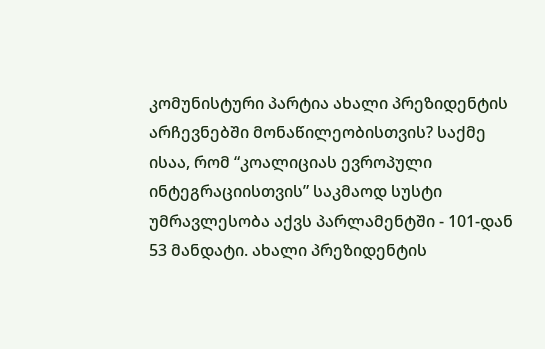კომუნისტური პარტია ახალი პრეზიდენტის არჩევნებში მონაწილეობისთვის? საქმე ისაა, რომ “კოალიციას ევროპული ინტეგრაციისთვის” საკმაოდ სუსტი უმრავლესობა აქვს პარლამენტში - 101-დან 53 მანდატი. ახალი პრეზიდენტის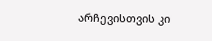არჩევისთვის კი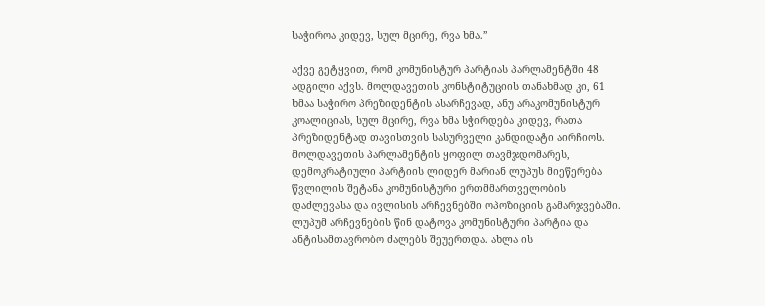საჭიროა კიდევ, სულ მცირე, რვა ხმა.”

აქვე გეტყვით, რომ კომუნისტურ პარტიას პარლამენტში 48 ადგილი აქვს. მოლდავეთის კონსტიტუციის თანახმად კი, 61 ხმაა საჭირო პრეზიდენტის ასარჩევად, ანუ არაკომუნისტურ კოალიციას, სულ მცირე, რვა ხმა სჭირდება კიდევ, რათა პრეზიდენტად თავისთვის სასურველი კანდიდატი აირჩიოს. მოლდავეთის პარლამენტის ყოფილ თავმჯდომარეს, დემოკრატიული პარტიის ლიდერ მარიან ლუპუს მიეწერება წვლილის შეტანა კომუნისტური ერთმმართველობის დაძლევასა და ივლისის არჩევნებში ოპოზიციის გამარჯვებაში. ლუპუმ არჩევნების წინ დატოვა კომუნისტური პარტია და ანტისამთავრობო ძალებს შეუერთდა. ახლა ის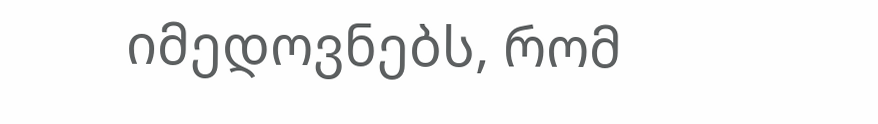იმედოვნებს, რომ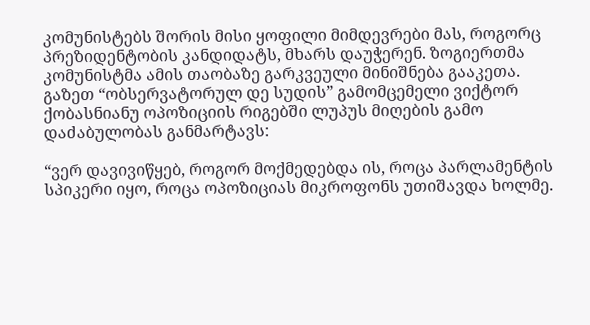კომუნისტებს შორის მისი ყოფილი მიმდევრები მას, როგორც პრეზიდენტობის კანდიდატს, მხარს დაუჭერენ. ზოგიერთმა კომუნისტმა ამის თაობაზე გარკვეული მინიშნება გააკეთა. გაზეთ “ობსერვატორულ დე სუდის” გამომცემელი ვიქტორ ქობასნიანუ ოპოზიციის რიგებში ლუპუს მიღების გამო დაძაბულობას განმარტავს:

“ვერ დავივიწყებ, როგორ მოქმედებდა ის, როცა პარლამენტის სპიკერი იყო, როცა ოპოზიციას მიკროფონს უთიშავდა ხოლმე.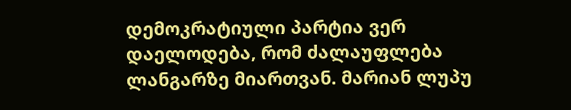დემოკრატიული პარტია ვერ დაელოდება, რომ ძალაუფლება ლანგარზე მიართვან. მარიან ლუპუ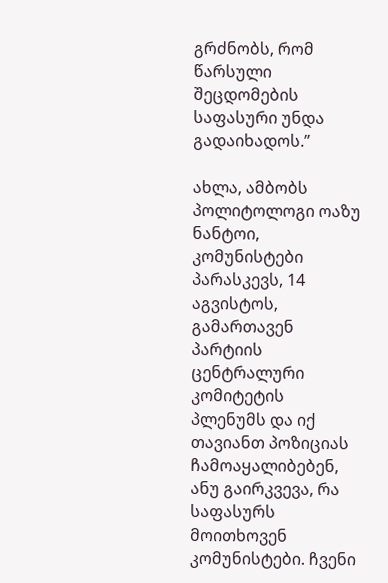გრძნობს, რომ წარსული შეცდომების საფასური უნდა გადაიხადოს.”

ახლა, ამბობს პოლიტოლოგი ოაზუ ნანტოი, კომუნისტები პარასკევს, 14 აგვისტოს, გამართავენ პარტიის ცენტრალური კომიტეტის პლენუმს და იქ თავიანთ პოზიციას ჩამოაყალიბებენ, ანუ გაირკვევა, რა საფასურს მოითხოვენ კომუნისტები. ჩვენი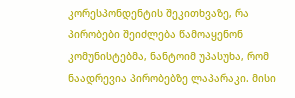კორესპონდენტის შეკითხვაზე, რა პირობები შეიძლება წამოაყენონ კომუნისტებმა, ნანტოიმ უპასუხა, რომ ნაადრევია პირობებზე ლაპარაკი. მისი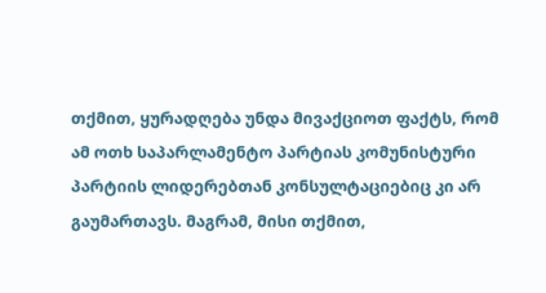თქმით, ყურადღება უნდა მივაქციოთ ფაქტს, რომ ამ ოთხ საპარლამენტო პარტიას კომუნისტური პარტიის ლიდერებთან კონსულტაციებიც კი არ გაუმართავს. მაგრამ, მისი თქმით,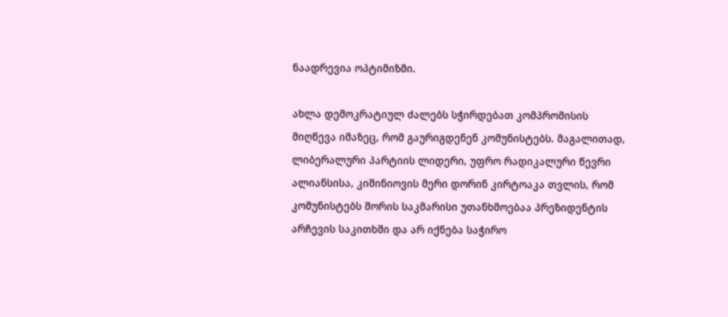ნაადრევია ოპტიმიზმი.

ახლა დემოკრატიულ ძალებს სჭირდებათ კომპრომისის მიღწევა იმაზეც, რომ გაურიგდენენ კომუნისტებს. მაგალითად, ლიბერალური პარტიის ლიდერი, უფრო რადიკალური წევრი ალიანსისა, კიშინიოვის მერი დორინ კირტოაკა თვლის, რომ კომუნისტებს შორის საკმარისი უთანხმოებაა პრეზიდენტის არჩევის საკითხში და არ იქნება საჭირო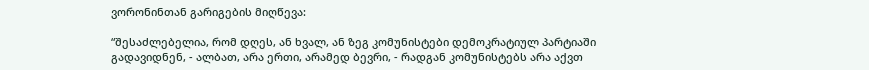ვორონინთან გარიგების მიღწევა:

“შესაძლებელია, რომ დღეს, ან ხვალ, ან ზეგ კომუნისტები დემოკრატიულ პარტიაში გადავიდნენ, - ალბათ, არა ერთი, არამედ ბევრი, - რადგან კომუნისტებს არა აქვთ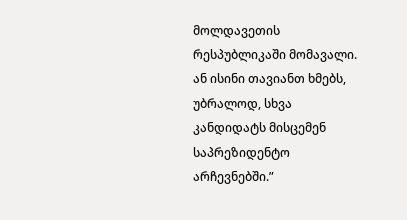მოლდავეთის რესპუბლიკაში მომავალი. ან ისინი თავიანთ ხმებს, უბრალოდ, სხვა კანდიდატს მისცემენ საპრეზიდენტო არჩევნებში.”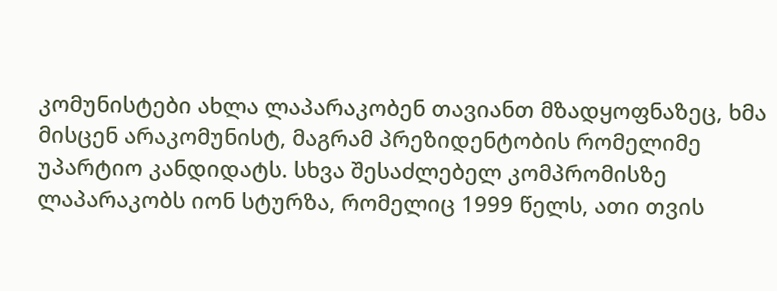კომუნისტები ახლა ლაპარაკობენ თავიანთ მზადყოფნაზეც, ხმა მისცენ არაკომუნისტ, მაგრამ პრეზიდენტობის რომელიმე უპარტიო კანდიდატს. სხვა შესაძლებელ კომპრომისზე ლაპარაკობს იონ სტურზა, რომელიც 1999 წელს, ათი თვის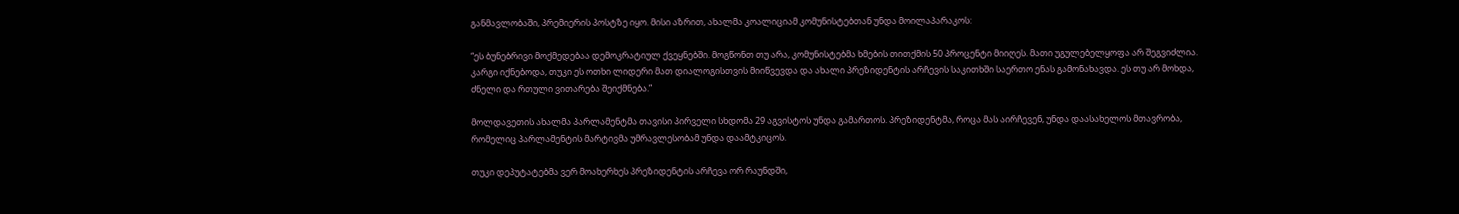განმავლობაში, პრემიერის პოსტზე იყო. მისი აზრით, ახალმა კოალიციამ კომუნისტებთან უნდა მოილაპარაკოს:

“ეს ბუნებრივი მოქმედებაა დემოკრატიულ ქვეყნებში. მოგწონთ თუ არა, კომუნისტებმა ხმების თითქმის 50 პროცენტი მიიღეს. მათი უგულებელყოფა არ შეგვიძლია. კარგი იქნებოდა, თუკი ეს ოთხი ლიდერი მათ დიალოგისთვის მიიწვევდა და ახალი პრეზიდენტის არჩევის საკითხში საერთო ენას გამონახავდა. ეს თუ არ მოხდა, ძნელი და რთული ვითარება შეიქმნება.”

მოლდავეთის ახალმა პარლამენტმა თავისი პირველი სხდომა 29 აგვისტოს უნდა გამართოს. პრეზიდენტმა, როცა მას აირჩევენ, უნდა დაასახელოს მთავრობა, რომელიც პარლამენტის მარტივმა უმრავლესობამ უნდა დაამტკიცოს.

თუკი დეპუტატებმა ვერ მოახერხეს პრეზიდენტის არჩევა ორ რაუნდში,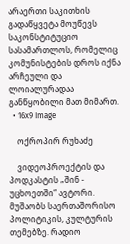არაერთი საკითხის გადაწყვეტა მოუწევს საკონსტიტუციო სასამართლოს, რომელიც კომუნისტების დროს იქნა არჩეული და ლოიალურადაა განწყობილი მათ მიმართ.
  • 16x9 Image

    ოქროპირ რუხაძე

    ვიდეოპროექტის და პოდკასტის „შინ - უცხოეთში“ ავტორი. მუშაობს საერთაშორისო პოლიტიკის, კულტურის თემებზე. რადიო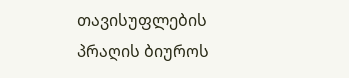თავისუფლების პრაღის ბიუროს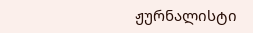ჟურნალისტი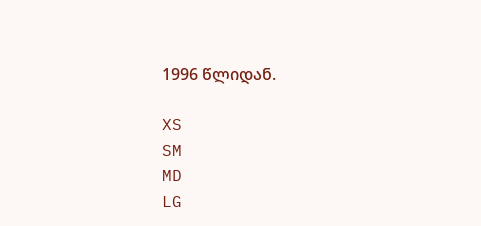1996 წლიდან.

XS
SM
MD
LG